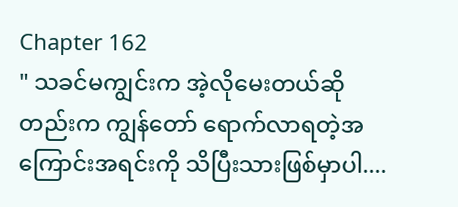Chapter 162
" သခင်မကျွင်းက အဲ့လိုမေးတယ်ဆိုတည်းက ကျွန်တော် ရောက်လာရတဲ့အကြောင်းအရင်းကို သိပြီးသားဖြစ်မှာပါ....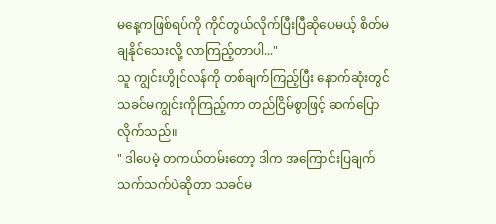မနေ့ကဖြစ်ရပ်ကို ကိုင်တွယ်လိုက်ပြီးပြီဆိုပေမယ့် စိတ်မချနိုင်သေးလို့ လာကြည့်တာပါ..."
သူ ကျွင်းဟွိုင်လန်ကို တစ်ချက်ကြည့်ပြီး နောက်ဆုံးတွင် သခင်မကျွင်းကိုကြည့်ကာ တည်ငြိမ်စွာဖြင့် ဆက်ပြောလိုက်သည်။
" ဒါပေမဲ့ တကယ်တမ်းတော့ ဒါက အကြောင်းပြချက်သက်သက်ပဲဆိုတာ သခင်မ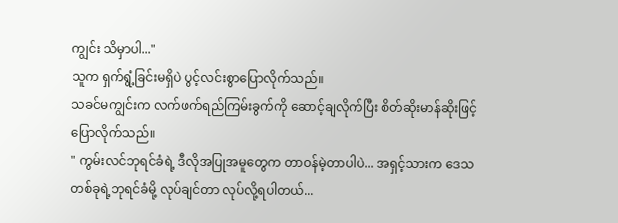ကျွင်း သိမှာပါ..."
သူက ရှက်ရွံ့ခြင်းမရှိပဲ ပွင့်လင်းစွာပြောလိုက်သည်။
သခင်မကျွင်းက လက်ဖက်ရည်ကြမ်းခွက်ကို ဆောင့်ချလိုက်ပြီး စိတ်ဆိုးမာန်ဆိုးဖြင့် ပြောလိုက်သည်။
" ကွမ်းလင်ဘုရင်ခံရဲ့ ဒီလိုအပြုအမူတွေက တာဝန်မဲ့တာပါပဲ... အရှင့်သားက ဒေသတစ်ခုရဲ့ဘုရင်ခံမို့ လုပ်ချင်တာ လုပ်လို့ရပါတယ်...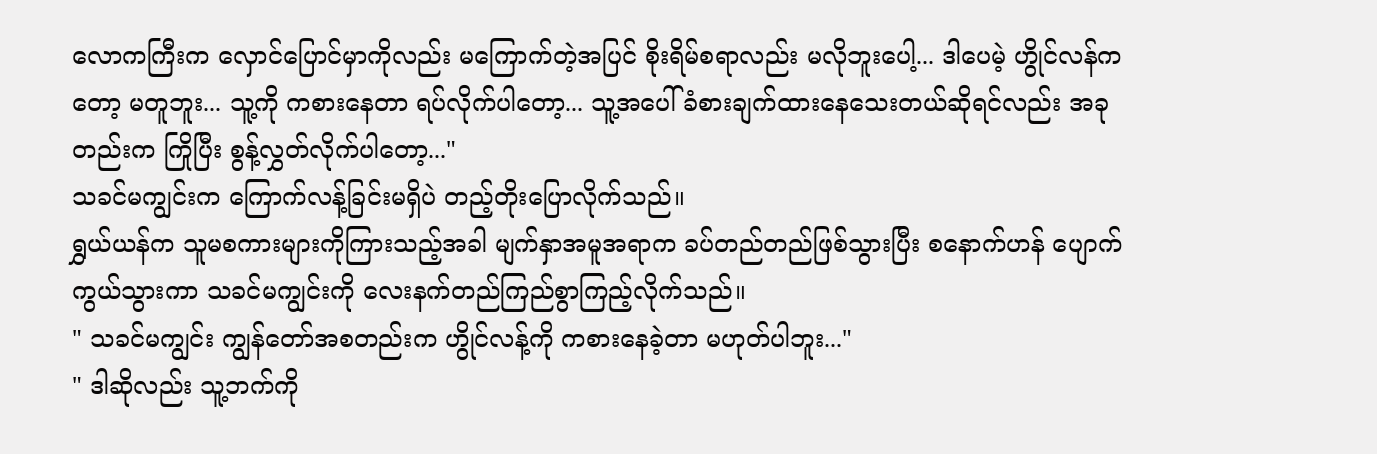လောကကြီးက လှောင်ပြောင်မှာကိုလည်း မကြောက်တဲ့အပြင် စိုးရိမ်စရာလည်း မလိုဘူးပေါ့... ဒါပေမဲ့ ဟွိုင်လန်ကတော့ မတူဘူး... သူ့ကို ကစားနေတာ ရပ်လိုက်ပါတော့... သူ့အပေါ် ခံစားချက်ထားနေသေးတယ်ဆိုရင်လည်း အခုတည်းက ကြိုပြီး စွန့်လွှတ်လိုက်ပါတော့..."
သခင်မကျွင်းက ကြောက်လန့်ခြင်းမရှိပဲ တည့်တိုးပြောလိုက်သည်။
ရွှယ်ယန်က သူမစကားများကိုကြားသည့်အခါ မျက်နှာအမူအရာက ခပ်တည်တည်ဖြစ်သွားပြီး စနောက်ဟန် ပျောက်ကွယ်သွားကာ သခင်မကျွင်းကို လေးနက်တည်ကြည်စွာကြည့်လိုက်သည်။
" သခင်မကျွင်း ကျွန်တော်အစတည်းက ဟွိုင်လန့်ကို ကစားနေခဲ့တာ မဟုတ်ပါဘူး..."
" ဒါဆိုလည်း သူ့ဘက်ကို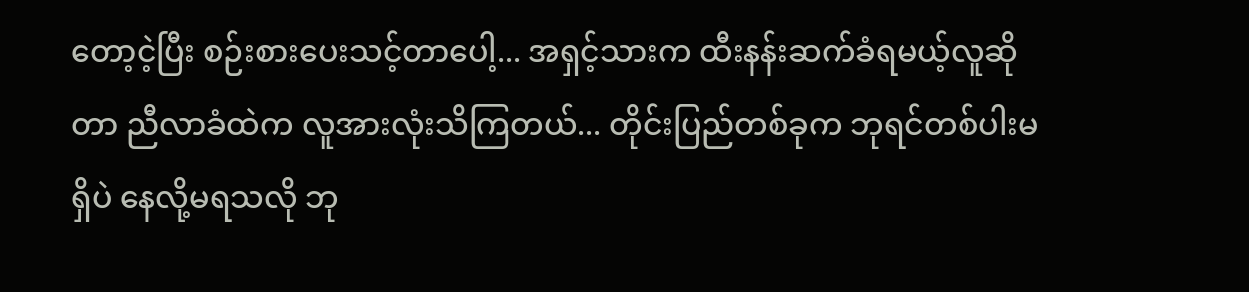တော့ငဲ့ပြီး စဉ်းစားပေးသင့်တာပေါ့... အရှင့်သားက ထီးနန်းဆက်ခံရမယ့်လူဆိုတာ ညီလာခံထဲက လူအားလုံးသိကြတယ်... တိုင်းပြည်တစ်ခုက ဘုရင်တစ်ပါးမရှိပဲ နေလို့မရသလို ဘု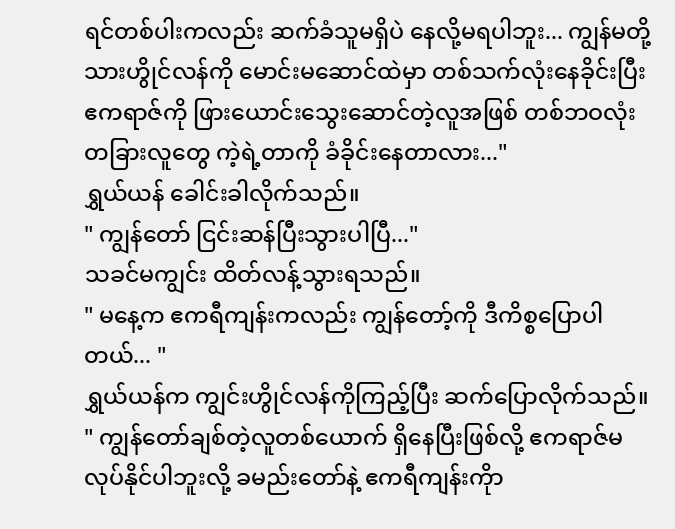ရင်တစ်ပါးကလည်း ဆက်ခံသူမရှိပဲ နေလို့မရပါဘူး... ကျွန်မတို့သားဟွိုင်လန်ကို မောင်းမဆောင်ထဲမှာ တစ်သက်လုံးနေခိုင်းပြီး ဧကရာဇ်ကို ဖြားယောင်းသွေးဆောင်တဲ့လူအဖြစ် တစ်ဘဝလုံး တခြားလူတွေ ကဲ့ရဲ့တာကို ခံခိုင်းနေတာလား..."
ရွှယ်ယန် ခေါင်းခါလိုက်သည်။
" ကျွန်တော် ငြင်းဆန်ပြီးသွားပါပြီ..."
သခင်မကျွင်း ထိတ်လန့်သွားရသည်။
" မနေ့က ဧကရီကျန်းကလည်း ကျွန်တော့်ကို ဒီကိစ္စပြောပါတယ်... "
ရွှယ်ယန်က ကျွင်းဟွိုင်လန်ကိုကြည့်ပြီး ဆက်ပြောလိုက်သည်။
" ကျွန်တော်ချစ်တဲ့လူတစ်ယောက် ရှိနေပြီးဖြစ်လို့ ဧကရာဇ်မလုပ်နိုင်ပါဘူးလို့ ခမည်းတော်နဲ့ ဧကရီကျန်းကိုာ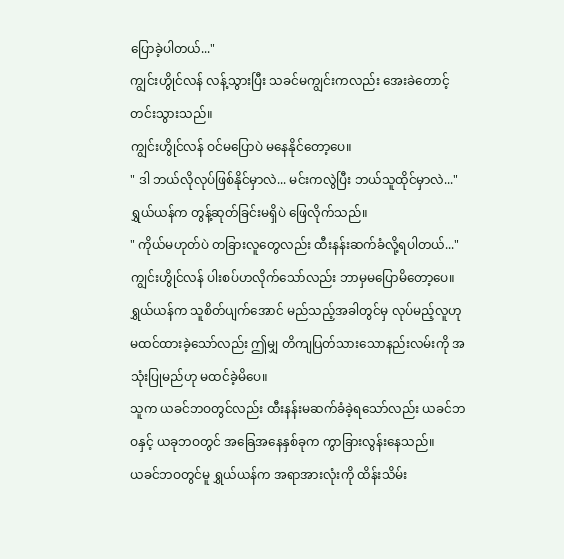ပြောခဲ့ပါတယ်..."
ကျွင်းဟွိုင်လန် လန့်သွားပြီး သခင်မကျွင်းကလည်း အေးခဲတောင့်တင်းသွားသည်။
ကျွင်းဟွိုင်လန် ဝင်မပြောပဲ မနေနိုင်တော့ပေ။
" ဒါ ဘယ်လိုလုပ်ဖြစ်နိုင်မှာလဲ... မင်းကလွဲပြီး ဘယ်သူထိုင်မှာလဲ..."
ရွှယ်ယန်က တွန့်ဆုတ်ခြင်းမရှိပဲ ဖြေလိုက်သည်။
" ကိုယ်မဟုတ်ပဲ တခြားလူတွေလည်း ထီးနန်းဆက်ခံလို့ရပါတယ်..."
ကျွင်းဟွိုင်လန် ပါးစပ်ဟလိုက်သော်လည်း ဘာမှမပြောမိတော့ပေ။
ရွှယ်ယန်က သူစိတ်ပျက်အောင် မည်သည့်အခါတွင်မှ လုပ်မည့်လူဟု မထင်ထားခဲ့သော်လည်း ဤမျှ တိကျပြတ်သားသောနည်းလမ်းကို အသုံးပြုမည်ဟု မထင်ခဲ့မိပေ။
သူက ယခင်ဘဝတွင်လည်း ထီးနန်းမဆက်ခံခဲ့ရသော်လည်း ယခင်ဘဝနှင့် ယခုဘဝတွင် အခြေအနေနှစ်ခုက ကွာခြားလွန်းနေသည်။
ယခင်ဘဝတွင်မူ ရွှယ်ယန်က အရာအားလုံးကို ထိန်းသိမ်း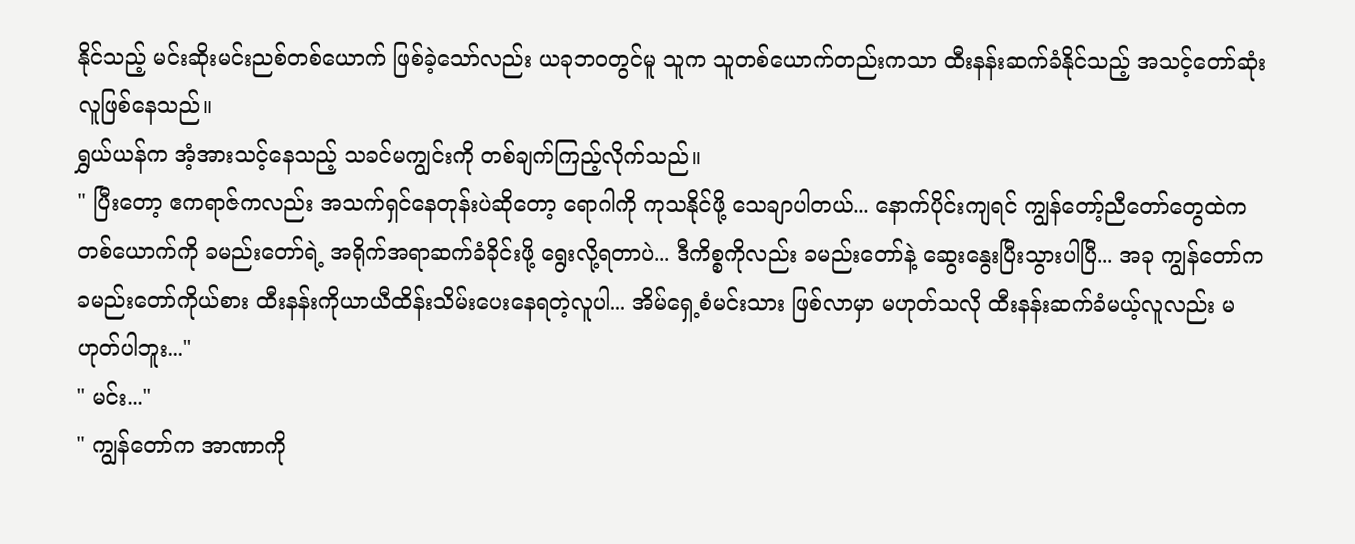နိုင်သည့် မင်းဆိုးမင်းညစ်တစ်ယောက် ဖြစ်ခဲ့သော်လည်း ယခုဘဝတွင်မူ သူက သူတစ်ယောက်တည်းကသာ ထီးနန်းဆက်ခံနိုင်သည့် အသင့်တော်ဆုံးလူဖြစ်နေသည်။
ရွှယ်ယန်က အံ့အားသင့်နေသည့် သခင်မကျွင်းကို တစ်ချက်ကြည့်လိုက်သည်။
" ပြီးတော့ ဧကရာဇ်ကလည်း အသက်ရှင်နေတုန်းပဲဆိုတော့ ရောဂါကို ကုသနိုင်ဖို့ သေချာပါတယ်... နောက်ပိုင်းကျရင် ကျွန်တော့်ညီတော်တွေထဲကတစ်ယောက်ကို ခမည်းတော်ရဲ့ အရိုက်အရာဆက်ခံခိုင်းဖို့ ရွေးလို့ရတာပဲ... ဒီကိစ္စကိုလည်း ခမည်းတော်နဲ့ ဆွေးနွေးပြီးသွားပါပြီ... အခု ကျွန်တော်က ခမည်းတော်ကိုယ်စား ထီးနန်းကိုယာယီထိန်းသိမ်းပေးနေရတဲ့လူပါ... အိမ်ရှေ့စံမင်းသား ဖြစ်လာမှာ မဟုတ်သလို ထီးနန်းဆက်ခံမယ့်လူလည်း မဟုတ်ပါဘူး..."
" မင်း..."
" ကျွန်တော်က အာဏာကို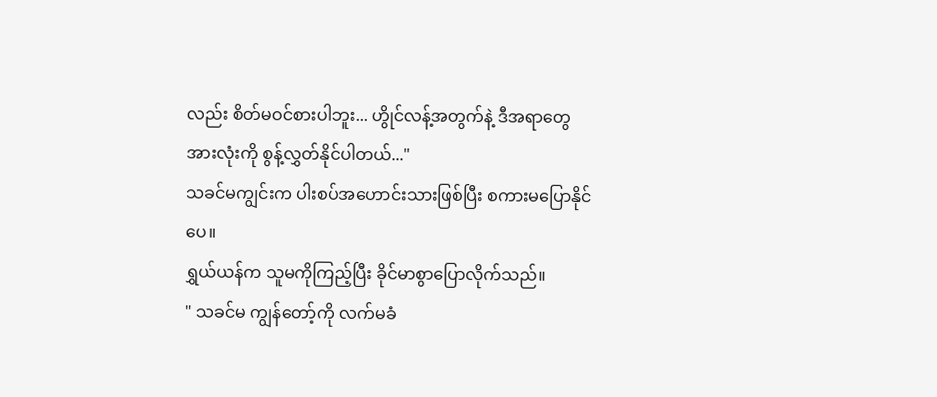လည်း စိတ်မဝင်စားပါဘူး... ဟွိုင်လန့်အတွက်နဲ့ ဒီအရာတွေအားလုံးကို စွန့်လွှတ်နိုင်ပါတယ်..."
သခင်မကျွင်းက ပါးစပ်အဟောင်းသားဖြစ်ပြီး စကားမပြောနိုင်ပေ။
ရွှယ်ယန်က သူမကိုကြည့်ပြီး ခိုင်မာစွာပြောလိုက်သည်။
" သခင်မ ကျွန်တော့်ကို လက်မခံ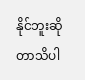နိုင်ဘူးဆိုတာသိပါ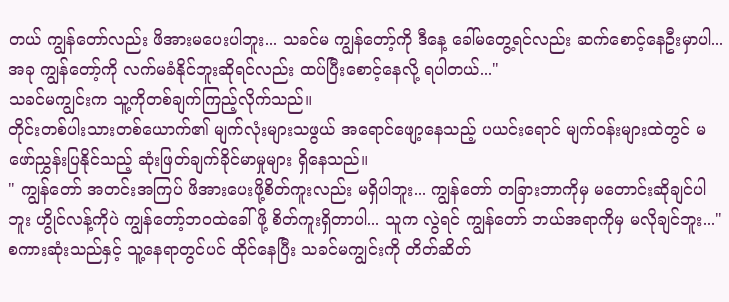တယ် ကျွန်တော်လည်း ဖိအားမပေးပါဘူး... သခင်မ ကျွန်တော့်ကို ဒီနေ့ ခေါ်မတွေ့ရင်လည်း ဆက်စောင့်နေဦးမှာပါ... အခု ကျွန်တော့်ကို လက်မခံနိုင်ဘူးဆိုရင်လည်း ထပ်ပြီးစောင့်နေလို့ ရပါတယ်..."
သခင်မကျွင်းက သူ့ကိုတစ်ချက်ကြည့်လိုက်သည်။
တိုင်းတစ်ပါးသားတစ်ယောက်၏ မျက်လုံးများသဖွယ် အရောင်ဖျော့နေသည့် ပယင်းရောင် မျက်ဝန်းများထဲတွင် မဖော်ညွှန်းပြနိုင်သည့် ဆုံးဖြတ်ချက်ခိုင်မာမှုများ ရှိနေသည်။
" ကျွန်တော် အတင်းအကြပ် ဖိအားပေးဖို့စိတ်ကူးလည်း မရှိပါဘူး... ကျွန်တော် တခြားဘာကိုမှ မတောင်းဆိုချင်ပါဘူး ဟွိုင်လန့်ကိုပဲ ကျွန်တော့်ဘဝထဲခေါ်ဖို့ စိတ်ကူးရှိတာပါ... သူက လွဲရင် ကျွန်တော် ဘယ်အရာကိုမှ မလိုချင်ဘူး..."
စကားဆုံးသည်နှင့် သူ့နေရာတွင်ပင် ထိုင်နေပြီး သခင်မကျွင်းကို တိတ်ဆိတ်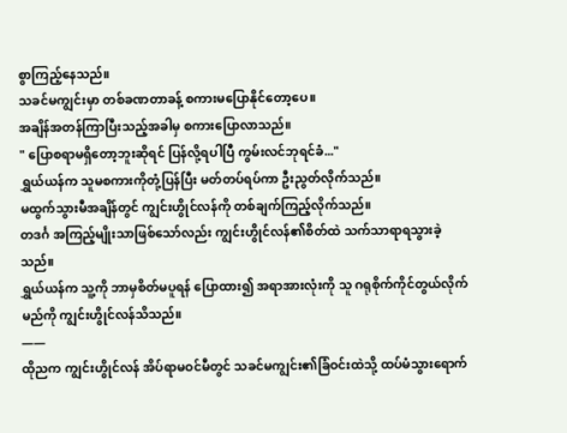စွာကြည့်နေသည်။
သခင်မကျွင်းမှာ တစ်ခဏတာခန့် စကားမပြောနိုင်တော့ပေ။
အချိန်အတန်ကြာပြီးသည့်အခါမှ စကားပြောလာသည်။
" ပြောစရာမရှိတော့ဘူးဆိုရင် ပြန်လို့ရပါပြီ ကွမ်းလင်ဘုရင်ခံ..."
ရွှယ်ယန်က သူမစကားကိုတုံ့ပြန်ပြီး မတ်တပ်ရပ်ကာ ဦးညွတ်လိုက်သည်။
မထွက်သွားမီအချိန်တွင် ကျွင်းဟွိုင်လန်ကို တစ်ချက်ကြည့်လိုက်သည်။
တဒင်္ဂ အကြည့်မျိုးသာဖြစ်သော်လည်း ကျွင်းဟွိုင်လန်၏စိတ်ထဲ သက်သာရာရသွားခဲ့သည်။
ရွှယ်ယန်က သူ့ကို ဘာမှစိတ်မပူရန် ပြောထား၍ အရာအားလုံးကို သူ ဂရုစိုက်ကိုင်တွယ်လိုက်မည်ကို ကျွင်းဟွိုင်လန်သိသည်။
——
ထိုညက ကျွင်းဟွိုင်လန် အိပ်ရာမဝင်မီတွင် သခင်မကျွင်း၏ခြံဝင်းထဲသို့ ထပ်မံသွားရောက်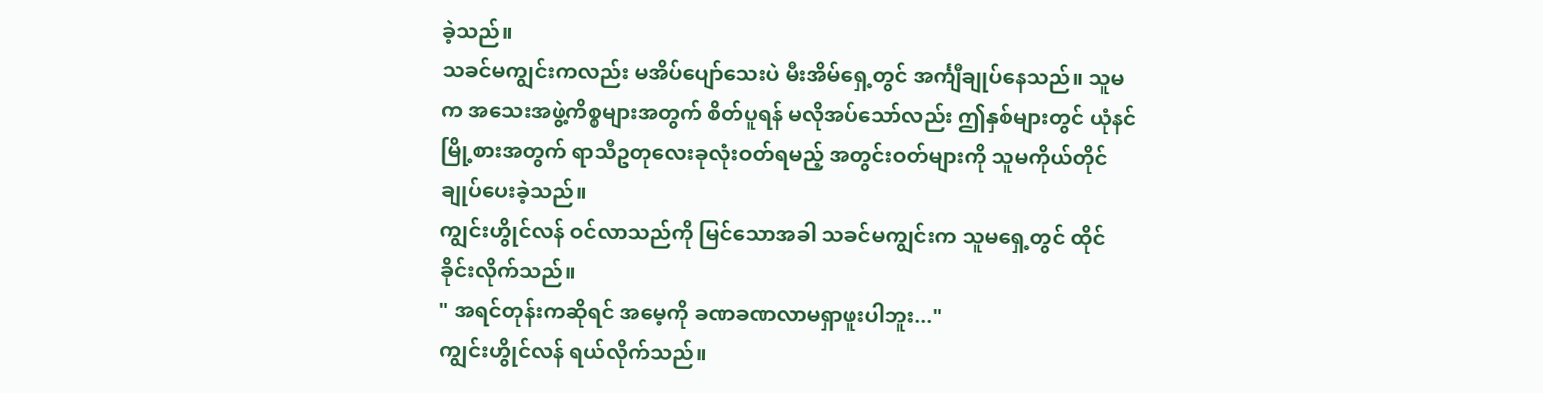ခဲ့သည်။
သခင်မကျွင်းကလည်း မအိပ်ပျော်သေးပဲ မီးအိမ်ရှေ့တွင် အင်္ကျီချုပ်နေသည်။ သူမက အသေးအဖွဲ့ကိစ္စများအတွက် စိတ်ပူရန် မလိုအပ်သော်လည်း ဤနှစ်များတွင် ယုံနင်မြို့စားအတွက် ရာသီဥတုလေးခုလုံးဝတ်ရမည့် အတွင်းဝတ်များကို သူမကိုယ်တိုင် ချုပ်ပေးခဲ့သည်။
ကျွင်းဟွိုင်လန် ဝင်လာသည်ကို မြင်သောအခါ သခင်မကျွင်းက သူမရှေ့တွင် ထိုင်ခိုင်းလိုက်သည်။
" အရင်တုန်းကဆိုရင် အမေ့ကို ခဏခဏလာမရှာဖူးပါဘူး..."
ကျွင်းဟွိုင်လန် ရယ်လိုက်သည်။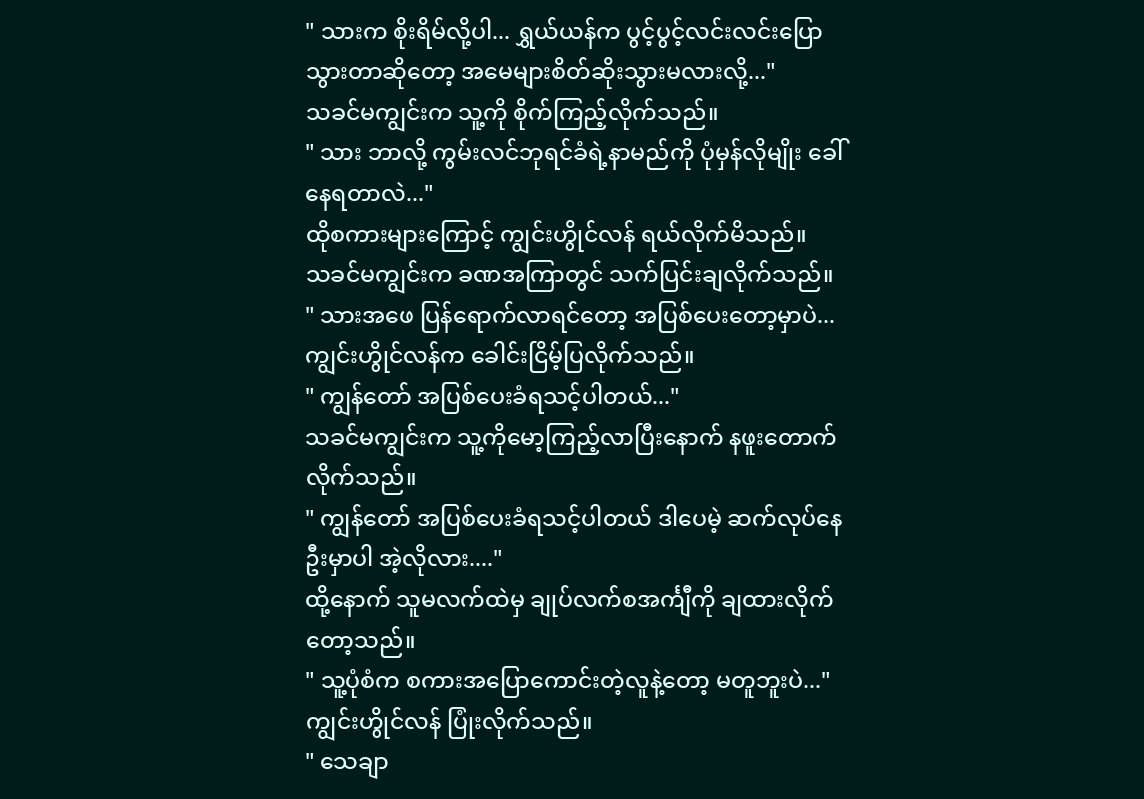" သားက စိုးရိမ်လို့ပါ... ရွှယ်ယန်က ပွင့်ပွင့်လင်းလင်းပြောသွားတာဆိုတော့ အမေများစိတ်ဆိုးသွားမလားလို့..."
သခင်မကျွင်းက သူ့ကို စိုက်ကြည့်လိုက်သည်။
" သား ဘာလို့ ကွမ်းလင်ဘုရင်ခံရဲ့နာမည်ကို ပုံမှန်လိုမျိုး ခေါ်နေရတာလဲ..."
ထိုစကားများကြောင့် ကျွင်းဟွိုင်လန် ရယ်လိုက်မိသည်။
သခင်မကျွင်းက ခဏအကြာတွင် သက်ပြင်းချလိုက်သည်။
" သားအဖေ ပြန်ရောက်လာရင်တော့ အပြစ်ပေးတော့မှာပဲ...
ကျွင်းဟွိုင်လန်က ခေါင်းငြိမ့်ပြလိုက်သည်။
" ကျွန်တော် အပြစ်ပေးခံရသင့်ပါတယ်..."
သခင်မကျွင်းက သူ့ကိုမော့ကြည့်လာပြီးနောက် နဖူးတောက်လိုက်သည်။
" ကျွန်တော် အပြစ်ပေးခံရသင့်ပါတယ် ဒါပေမဲ့ ဆက်လုပ်နေဦးမှာပါ အဲ့လိုလား...."
ထို့နောက် သူမလက်ထဲမှ ချုပ်လက်စအင်္ကျီကို ချထားလိုက်တော့သည်။
" သူ့ပုံစံက စကားအပြောကောင်းတဲ့လူနဲ့တော့ မတူဘူးပဲ..."
ကျွင်းဟွိုင်လန် ပြုံးလိုက်သည်။
" သေချာ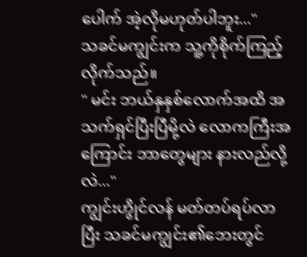ပေါက် အဲ့လိုမဟုတ်ပါဘူး..."
သခင်မကျွင်းက သူ့ကိုစိုက်ကြည့်လိုက်သည်။
" မင်း ဘယ်နှနှစ်လောက်အထိ အသက်ရှင်ပြီးပြီမို့လဲ လောကကြီးအကြောင်း ဘာတွေများ နားလည်လို့လဲ..."
ကျွင်းဟွိုင်လန် မတ်တပ်ရပ်လာပြီး သခင်မကျွင်း၏ဘေးတွင်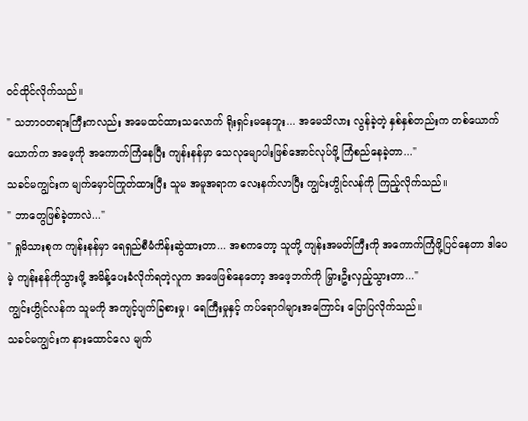ဝင်ထိုင်လိုက်သည်။
" သဘာဝတရားကြီးကလည်း အမေထင်ထားသလောက် ရိုးရှင်းမနေဘူး... အမေသိလား လွန်ခဲ့တဲ့ နှစ်နှစ်တည်းက တစ်ယောက်ယောက်က အဖေ့ကို အကောက်ကြံနေပြီး ကျန်းနန်မှာ သေလုမျောပါးဖြစ်အောင်လုပ်ဖို့ ကြံစည်နေခဲ့တာ..."
သခင်မကျွင်းက မျက်မှောင်ကြုတ်ထားပြီး သူမ အမူအရာက လေးနက်လာပြီး ကျွင်းဟွိုင်လန်ကို ကြည့်လိုက်သည်။
" ဘာတွေဖြစ်ခဲ့တာလဲ..."
" ရှုမိသားစုက ကျန်းနန်မှာ ရေရှည်စီမံကိန်းဆွဲထားတာ... အစကတော့ သူတို့ ကျန်းအမတ်ကြီးကို အကောက်ကြံဖို့ပြင်နေတာ ဒါပေမဲ့ ကျန်းနန်ကိုသွားဖို့ အမိန့်ပေးခံလိုက်ရတဲ့လူက အဖေဖြစ်နေတော့ အဖေ့ဘက်ကို မြှားဦးလှည့်သွားတာ..."
ကျွင်းဟွိုင်လန်က သူမကို အကျင့်ပျက်ခြစားမှု၊ ရေကြီးမှုနှင့် ကပ်ရောဂါများအကြောင်း ပြောပြလိုက်သည်။
သခင်မကျွင်းက နားထောင်လေ မျက်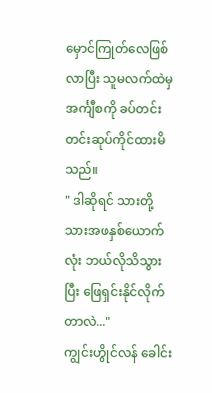မှောင်ကြုတ်လေဖြစ်လာပြီး သူမလက်ထဲမှ အင်္ကျီစကို ခပ်တင်းတင်းဆုပ်ကိုင်ထားမိသည်။
" ဒါဆိုရင် သားတို့ သားအဖနှစ်ယောက်လုံး ဘယ်လိုသိသွားပြီး ဖြေရှင်းနိုင်လိုက်တာလဲ..."
ကျွင်းဟွိုင်လန် ခေါင်း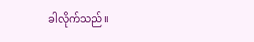ခါလိုက်သည်။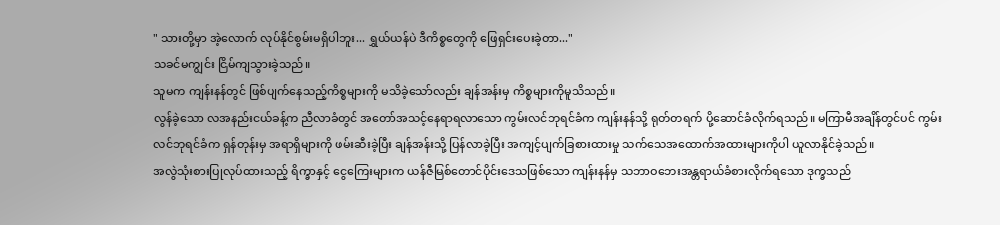" သားတို့မှာ အဲ့လောက် လုပ်နိုင်စွမ်းမရှိပါဘူး... ရွှယ်ယန်ပဲ ဒီကိစ္စတွေကို ဖြေရှင်းပေးခဲ့တာ..."
သခင်မကျွင်း ငြိမ်ကျသွားခဲ့သည်။
သူမက ကျန်းနန်တွင် ဖြစ်ပျက်နေသည့်ကိစ္စများကို မသိခဲ့သော်လည်း ချန်အန်းမှ ကိစ္စများကိုမူသိသည်။
လွန်ခဲ့သော လအနည်းငယ်ခန့်က ညီလာခံတွင် အတော်အသင့်နေရာရလာသော ကွမ်းလင်ဘုရင်ခံက ကျန်းနန်သို့ ရုတ်တရက် ပို့ဆောင်ခံလိုက်ရသည်။ မကြာမီအချိန်တွင်ပင် ကွမ်းလင်ဘုရင်ခံက ရှန်တုန်းမှ အရာရှိများကို ဖမ်းဆီးခဲ့ပြီး ချန်အန်းသို့ ပြန်လာခဲ့ပြီး အကျင့်ပျက်ခြစားထားမှု သက်သေအထောက်အထားများကိုပါ ယူလာနိုင်ခဲ့သည်။
အလွဲသုံးစားပြုလုပ်ထားသည့် ရိက္ခာနှင့် ငွေကြေးများက ယန်ဇီမြစ်တောင်ပိုင်းဒေသဖြစ်သော ကျန်းနန်မှ သဘာဝဘေးအန္တရာယ်ခံစားလိုက်ရသော ဒုက္ခသည်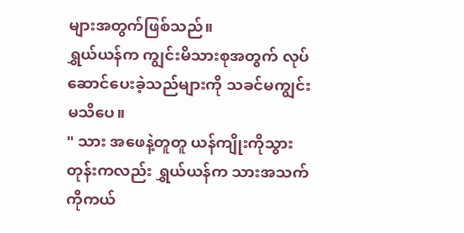များအတွက်ဖြစ်သည်။
ရွှယ်ယန်က ကျွင်းမိသားစုအတွက် လုပ်ဆောင်ပေးခဲ့သည်များကို သခင်မကျွင်း မသိပေ။
" သား အဖေနဲ့တူတူ ယန်ကျိုးကိုသွားတုန်းကလည်း ရွှယ်ယန်က သားအသက်ကိုကယ်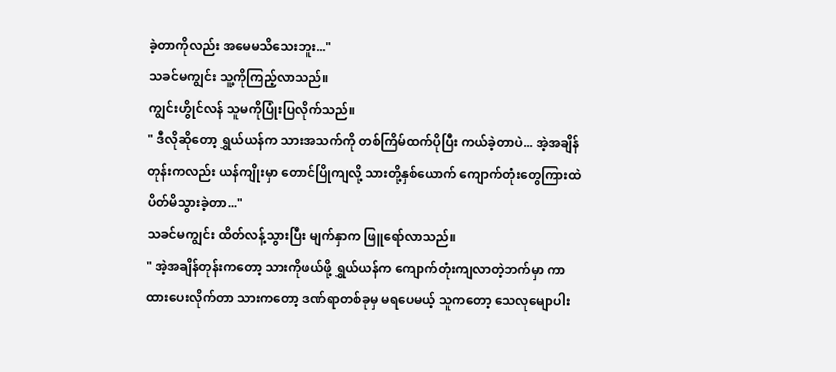ခဲ့တာကိုလည်း အမေမသိသေးဘူး..."
သခင်မကျွင်း သူ့ကိုကြည့်လာသည်။
ကျွင်းဟွိုင်လန် သူမကိုပြုံးပြလိုက်သည်။
" ဒီလိုဆိုတော့ ရွှယ်ယန်က သားအသက်ကို တစ်ကြိမ်ထက်ပိုပြီး ကယ်ခဲ့တာပဲ... အဲ့အချိန်တုန်းကလည်း ယန်ကျိုးမှာ တောင်ပြိုကျလို့ သားတို့နှစ်ယောက် ကျောက်တုံးတွေကြားထဲ ပိတ်မိသွားခဲ့တာ..."
သခင်မကျွင်း ထိတ်လန့်သွားပြီး မျက်နှာက ဖြူရော်လာသည်။
" အဲ့အချိန်တုန်းကတော့ သားကိုဖယ်ဖို့ ရွှယ်ယန်က ကျောက်တုံးကျလာတဲ့ဘက်မှာ ကာထားပေးလိုက်တာ သားကတော့ ဒဏ်ရာတစ်ခုမှ မရပေမယ့် သူကတော့ သေလုမျောပါး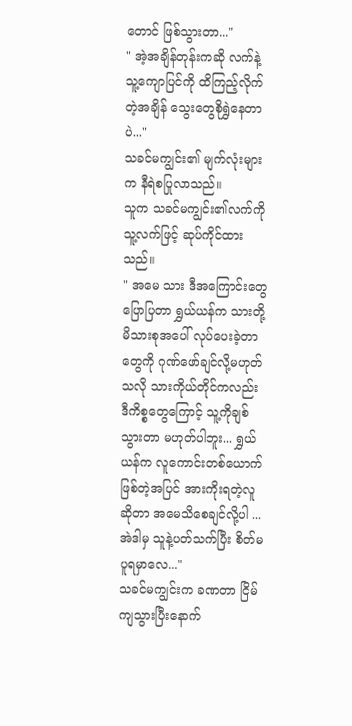တောင် ဖြစ်သွားတာ..."
" အဲ့အချိန်တုန်းကဆို လက်နဲ့ သူ့ကျောပြင်ကို ထိကြည့်လိုက်တဲ့အချိန် သွေးတွေစိုရွှဲနေတာပဲ..."
သခင်မကျွင်း၏ မျက်လုံးများက နီရဲစပြုလာသည်။
သူက သခင်မကျွင်း၏လက်ကို သူ့လက်ဖြင့် ဆုပ်ကိုင်ထားသည်။
" အမေ သား ဒီအကြောင်းတွေပြောပြတာ ရွှယ်ယန်က သားတို့မိသားစုအပေါ် လုပ်ပေးခဲ့တာတွေကို ဂုဏ်ဖော်ချင်လို့မဟုတ်သလို သားကိုယ်တိုင်ကလည်း ဒီကိစ္စတွေကြောင့် သူ့ကိုချစ်သွားတာ မဟုတ်ပါဘူး... ရွှယ်ယန်က လူကောင်းတစ်ယောက်ဖြစ်တဲ့အပြင် အားကိုးရတဲ့လူဆိုတာ အမေသိစေချင်လို့ပါ ... အဲဒါမှ သူနဲ့ပတ်သက်ပြီး စိတ်မပူရမှာလေ..."
သခင်မကျွင်းက ခဏတာ ငြိမ်ကျသွားပြီးနောက်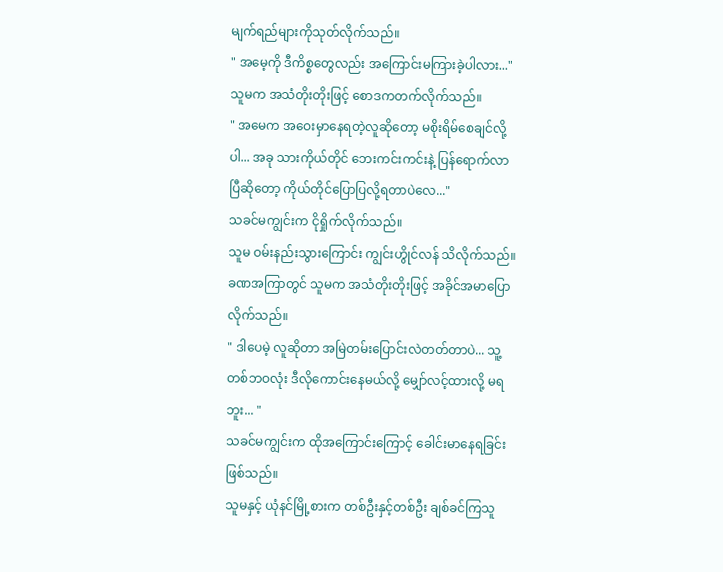မျက်ရည်များကိုသုတ်လိုက်သည်။
" အမေ့ကို ဒီကိစ္စတွေလည်း အကြောင်းမကြားခဲ့ပါလား..."
သူမက အသံတိုးတိုးဖြင့် စောဒကတက်လိုက်သည်။
" အမေက အဝေးမှာနေရတဲ့လူဆိုတော့ မစိုးရိမ်စေချင်လို့ပါ... အခု သားကိုယ်တိုင် ဘေးကင်းကင်းနဲ့ ပြန်ရောက်လာပြီဆိုတော့ ကိုယ်တိုင်ပြောပြလို့ရတာပဲလေ..."
သခင်မကျွင်းက ငိုရှိုက်လိုက်သည်။
သူမ ဝမ်းနည်းသွားကြောင်း ကျွင်းဟွိုင်လန် သိလိုက်သည်။
ခဏအကြာတွင် သူမက အသံတိုးတိုးဖြင့် အခိုင်အမာပြောလိုက်သည်။
" ဒါပေမဲ့ လူဆိုတာ အမြဲတမ်းပြောင်းလဲတတ်တာပဲ... သူ့တစ်ဘဝလုံး ဒီလိုကောင်းနေမယ်လို့ မျှော်လင့်ထားလို့ မရဘူး... "
သခင်မကျွင်းက ထိုအကြောင်းကြောင့် ခေါင်းမာနေရခြင်းဖြစ်သည်။
သူမနှင့် ယုံနင်မြို့စားက တစ်ဦးနှင့်တစ်ဦး ချစ်ခင်ကြသူ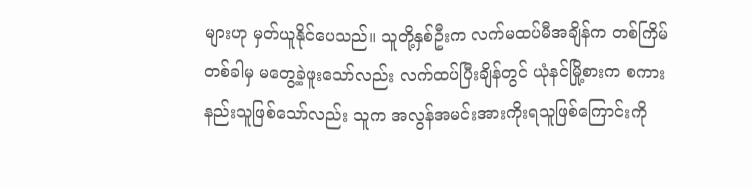များဟု မှတ်ယူနိုင်ပေသည်။ သူတို့နှစ်ဦးက လက်မထပ်မီအချိန်က တစ်ကြိမ်တစ်ခါမှ မတွေ့ခဲ့ဖူးသော်လည်း လက်ထပ်ပြီးချိန်တွင် ယုံနင်မြို့စားက စကားနည်းသူဖြစ်သော်လည်း သူက အလွန်အမင်းအားကိုးရသူဖြစ်ကြောင်းကို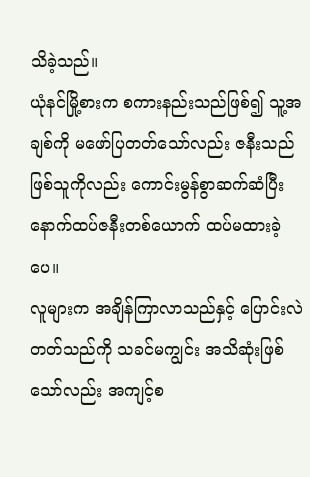သိခဲ့သည်။
ယုံနင်မြို့စားက စကားနည်းသည်ဖြစ်၍ သူ့အချစ်ကို မဖော်ပြတတ်သော်လည်း ဇနီးသည်ဖြစ်သူကိုလည်း ကောင်းမွန်စွာဆက်ဆံပြီး နောက်ထပ်ဇနီးတစ်ယောက် ထပ်မထားခဲ့ပေ။
လူများက အချိန်ကြာလာသည်နှင့် ပြောင်းလဲတတ်သည်ကို သခင်မကျွင်း အသိဆုံးဖြစ်သော်လည်း အကျင့်စ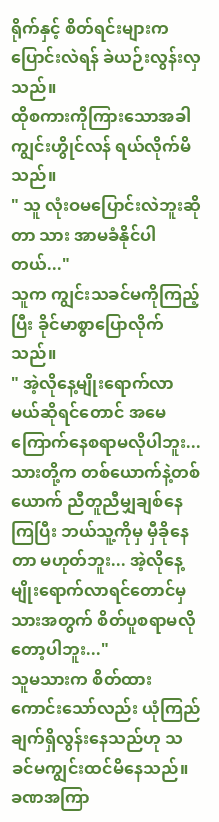ရိုက်နှင့် စိတ်ရင်းများက ပြောင်းလဲရန် ခဲယဉ်းလွန်းလှသည်။
ထိုစကားကိုကြားသောအခါ ကျွင်းဟွိုင်လန် ရယ်လိုက်မိသည်။
" သူ လုံးဝမပြောင်းလဲဘူးဆိုတာ သား အာမခံနိုင်ပါတယ်..."
သူက ကျွင်းသခင်မကိုကြည့်ပြီး ခိုင်မာစွာပြောလိုက်သည်။
" အဲ့လိုနေ့မျိုးရောက်လာမယ်ဆိုရင်တောင် အမေ ကြောက်နေစရာမလိုပါဘူး... သားတို့က တစ်ယောက်နဲ့တစ်ယောက် ညီတူညီမျှချစ်နေကြပြီး ဘယ်သူ့ကိုမှ မှီခိုနေတာ မဟုတ်ဘူး... အဲ့လိုနေ့မျိုးရောက်လာရင်တောင်မှ သားအတွက် စိတ်ပူစရာမလိုတော့ပါဘူး..."
သူမသားက စိတ်ထားကောင်းသော်လည်း ယုံကြည်ချက်ရှိလွန်းနေသည်ဟု သခင်မကျွင်းထင်မိနေသည်။
ခဏအကြာ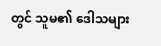တွင် သူမ၏ ဒေါသများ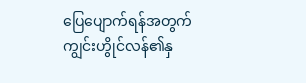ပြေပျောက်ရန်အတွက် ကျွင်းဟွိုင်လန်၏နှ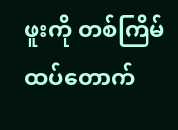ဖူးကို တစ်ကြိမ်ထပ်တောက်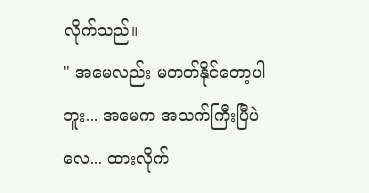လိုက်သည်။
" အမေလည်း မတတ်နိုင်တော့ပါဘူး... အမေက အသက်ကြီးပြီပဲလေ... ထားလိုက်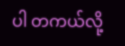ပါ တကယ်လို့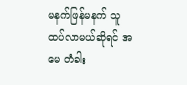မနက်ဖြန်မနက် သူ ထပ်လာမယ်ဆိုရင် အမေ တံခါး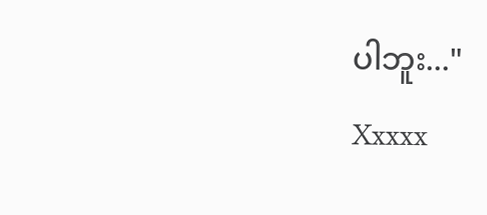ပါဘူး..."
Xxxxx